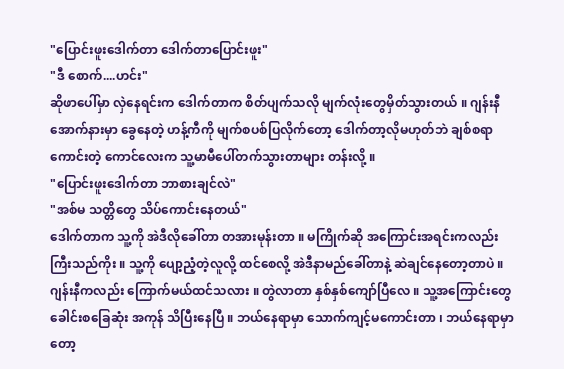"ပြောင်းဖူးဒေါက်တာ ဒေါက်တာပြောင်းဖူး"
"ဒီ စောက်....ဟင်း"
ဆိုဖာပေါ်မှာ လှဲနေရင်းက ဒေါက်တာက စိတ်ပျက်သလို မျက်လုံးတွေမှိတ်သွားတယ် ။ ဂျန်းနီ အောက်နားမှာ ခွေနေတဲ့ ဟန့်ကီကို မျက်စပစ်ပြလိုက်တော့ ဒေါက်တာ့လိုမဟုတ်ဘဲ ချစ်စရာကောင်းတဲ့ ကောင်လေးက သူ့မာမီပေါ်တက်သွားတာများ တန်းလို့ ။
"ပြောင်းဖူးဒေါက်တာ ဘာစားချင်လဲ"
"အစ်မ သတ္တိတွေ သိပ်ကောင်းနေတယ်"
ဒေါက်တာက သူ့ကို အဲဒီလိုခေါ်တာ တအားမုန်းတာ ။ မကြိုက်ဆို အကြောင်းအရင်းကလည်း ကြီးသည်ကိုး ။ သူ့ကို ပျော့ညံ့တဲ့လူလို့ ထင်စေလို့ အဲဒီနာမည်ခေါ်တာနဲ့ ဆဲချင်နေတော့တာပဲ ။ ဂျန်းနီကလည်း ကြောက်မယ်ထင်သလား ။ တွဲလာတာ နှစ်နှစ်ကျော်ပြီလေ ။ သူ့အကြောင်းတွေ ခေါင်းစခြေဆုံး အကုန် သိပြီးနေပြီ ။ ဘယ်နေရာမှာ သောက်ကျင့်မကောင်းတာ ၊ ဘယ်နေရာမှာတော့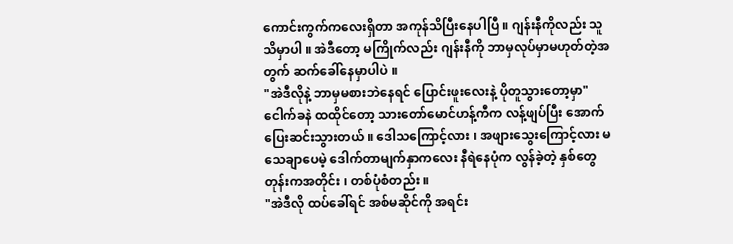ကောင်းကွက်ကလေးရှိတာ အကုန်သိပြီးနေပါပြီ ။ ဂျန်းနီကိုလည်း သူ သိမှာပါ ။ အဲဒီတော့ မကြိုက်လည်း ဂျန်းနီကို ဘာမှလုပ်မှာမဟုတ်တဲ့အတွက် ဆက်ခေါ်နေမှာပါပဲ ။
"အဲဒီလိုနဲ့ ဘာမှမစားဘဲနေရင် ပြောင်းဖူးလေးနဲ့ ပိုတူသွားတော့မှာ"
ငေါက်ခနဲ ထထိုင်တော့ သားတော်မောင်ဟန့်ကီက လန့်ဖျပ်ပြီး အောက်ပြေးဆင်းသွားတယ် ။ ဒေါသကြောင့်လား ၊ အဖျားသွေးကြောင့်လား မသေချာပေမဲ့ ဒေါက်တာမျက်နှာကလေး နီရဲနေပုံက လွန်ခဲ့တဲ့ နှစ်တွေတုန်းကအတိုင်း ၊ တစ်ပုံစံတည်း ။
"အဲဒီလို ထပ်ခေါ်ရင် အစ်မဆိုင်ကို အရင်း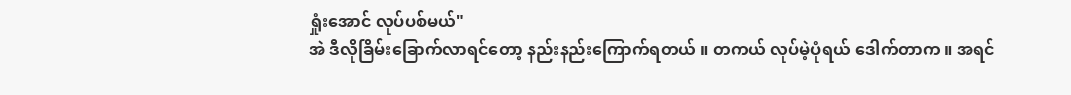ရှုံးအောင် လုပ်ပစ်မယ်"
အဲ ဒီလိုခြိမ်းခြောက်လာရင်တော့ နည်းနည်းကြောက်ရတယ် ။ တကယ် လုပ်မဲ့ပုံရယ် ဒေါက်တာက ။ အရင်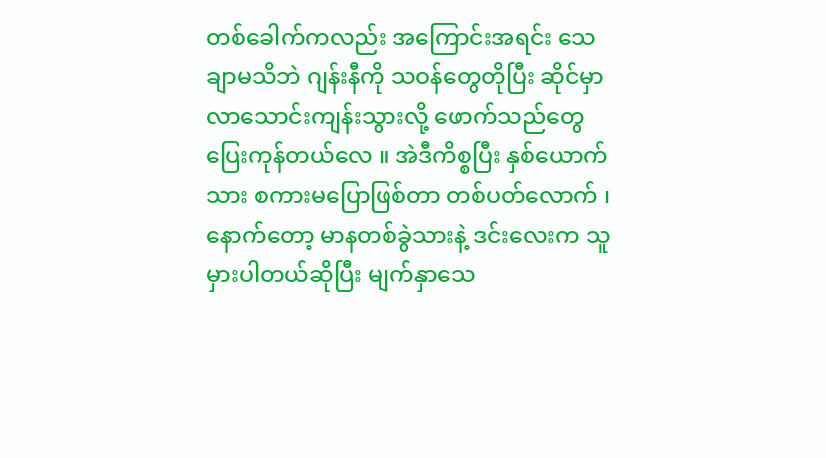တစ်ခေါက်ကလည်း အကြောင်းအရင်း သေချာမသိဘဲ ဂျန်းနီကို သဝန်တွေတိုပြီး ဆိုင်မှာ လာသောင်းကျန်းသွားလို့ ဖောက်သည်တွေပြေးကုန်တယ်လေ ။ အဲဒီကိစ္စပြီး နှစ်ယောက်သား စကားမပြောဖြစ်တာ တစ်ပတ်လောက် ၊ နောက်တော့ မာနတစ်ခွဲသားနဲ့ ဒင်းလေးက သူ မှားပါတယ်ဆိုပြီး မျက်နှာသေ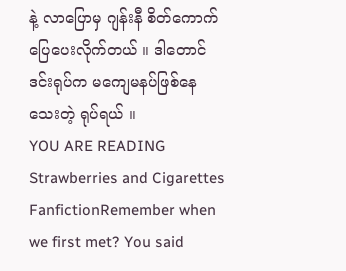နဲ့ လာပြောမှ ဂျန်းနီ စိတ်ကောက်ပြေပေးလိုက်တယ် ။ ဒါတောင် ဒင်းရုပ်က မကျေမနပ်ဖြစ်နေသေးတဲ့ ရုပ်ရယ် ။
YOU ARE READING
Strawberries and Cigarettes
FanfictionRemember when we first met? You said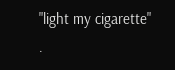"light my cigarette" .